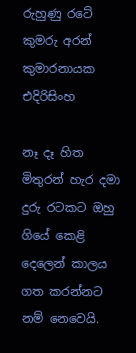රුහුණු රටේ කුමරු අරන් කුමාරනායක එදිරිසිංහ

නෑ දෑ හිත මිතුරන් හැර දමා දුරු රටකට ඔහු ගියේ කෙළි දෙලෙන් කාලය ගත කරන්නට නම් නෙවෙයි.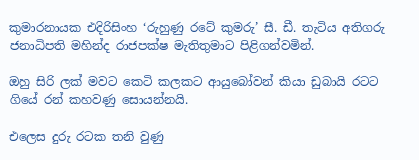කුමාරනායක එදිරිසිංහ ‘රුහුණු රටේ කුමරු’ සී. ඩී. තැටිය අතිගරු ජනාධිපති මහින්ද රාජපක්ෂ මැතිතුමාට පිළිගන්වමින්.

ඔහු සිරි ලක් මවට කෙටි කලකට ආයුබෝවන් කියා ඩුබායි රටට ගියේ රන් කහවණු සොයන්නයි.

එලෙස දුරු රටක තනි වුණු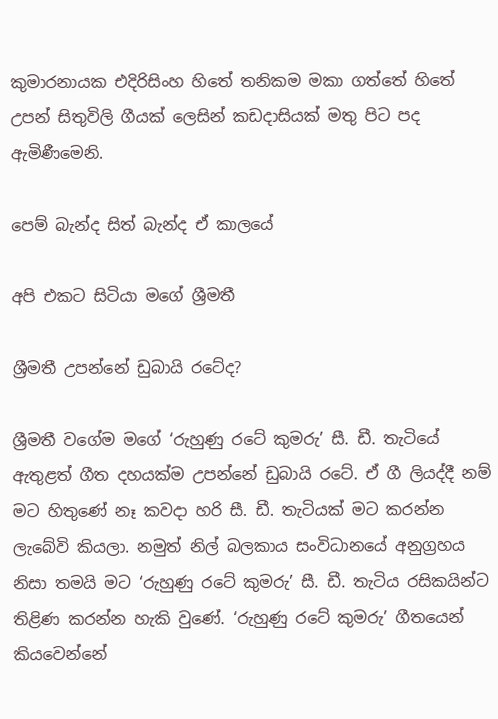කුමාරනායක එදිරිසිංහ හිතේ තනිකම මකා ගත්තේ හිතේ උපන් සිතුවිලි ගීයක් ලෙසින් කඩදාසියක් මතු පිට පද ඇමිණීමෙනි.

පෙම් බැන්ද සිත් බැන්ද ඒ කාලයේ

අපි එකට සිටියා මගේ ශ්‍රීමතී

ශ්‍රීමතී උපන්නේ ඩුබායි රටේද?

ශ්‍රීමතී වගේම මගේ ‘රුහුණු රටේ කුමරු’ සී. ඩී. තැටියේ ඇතුළත් ගීත දහයක්ම උපන්නේ ඩුබායි රටේ. ඒ ගී ලියද්දී නම් මට හිතුණේ නෑ කවදා හරි සී. ඩී. තැටියක් මට කරන්න ලැබේවි කියලා. නමුත් නිල් බලකාය සංවිධානයේ අනුග්‍රහය නිසා තමයි මට ‘රුහුණු රටේ කුමරු’ සී. ඩී. තැටිය රසිකයින්ට තිළිණ කරන්න හැකි වුණේ. ‘රුහුණු රටේ කුමරු’ ගීතයෙන් කියවෙන්නේ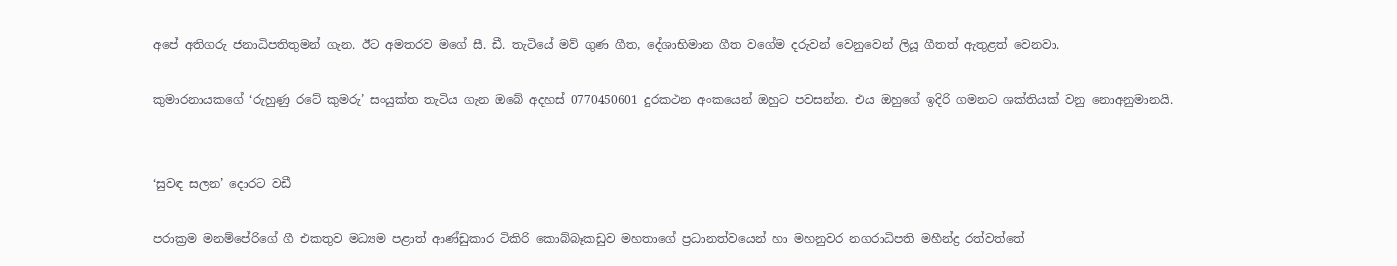අපේ අතිගරු ජනාධිපතිතුමන් ගැන. ඊට අමතරව මගේ සී. ඩී. තැටියේ මව් ගුණ ගීත, දේශාභිමාන ගීත වගේම දරුවන් වෙනුවෙන් ලියූ ගීතත් ඇතුළත් වෙනවා.

කුමාරනායකගේ ‘රුහුණු රටේ කුමරු’ සංයුක්ත තැටිය ගැන ඔබේ අදහස් 0770450601 දුරකථන අංකයෙන් ඔහුට පවසන්න. එය ඔහුගේ ඉදිරි ගමනට ශක්තියක් වනු නොඅනුමානයි.


‘සුවඳ සලන’ දොරට වඩී

පරාක්‍රම මනම්පේරිගේ ගී එකතුව මධ්‍යම පළාත් ආණ්ඩුකාර ටිකිරි කොබ්බෑකඩුව මහතාගේ ප්‍රධානත්වයෙන් හා මහනුවර නගරාධිපති මහීන්ද්‍ර රත්වත්තේ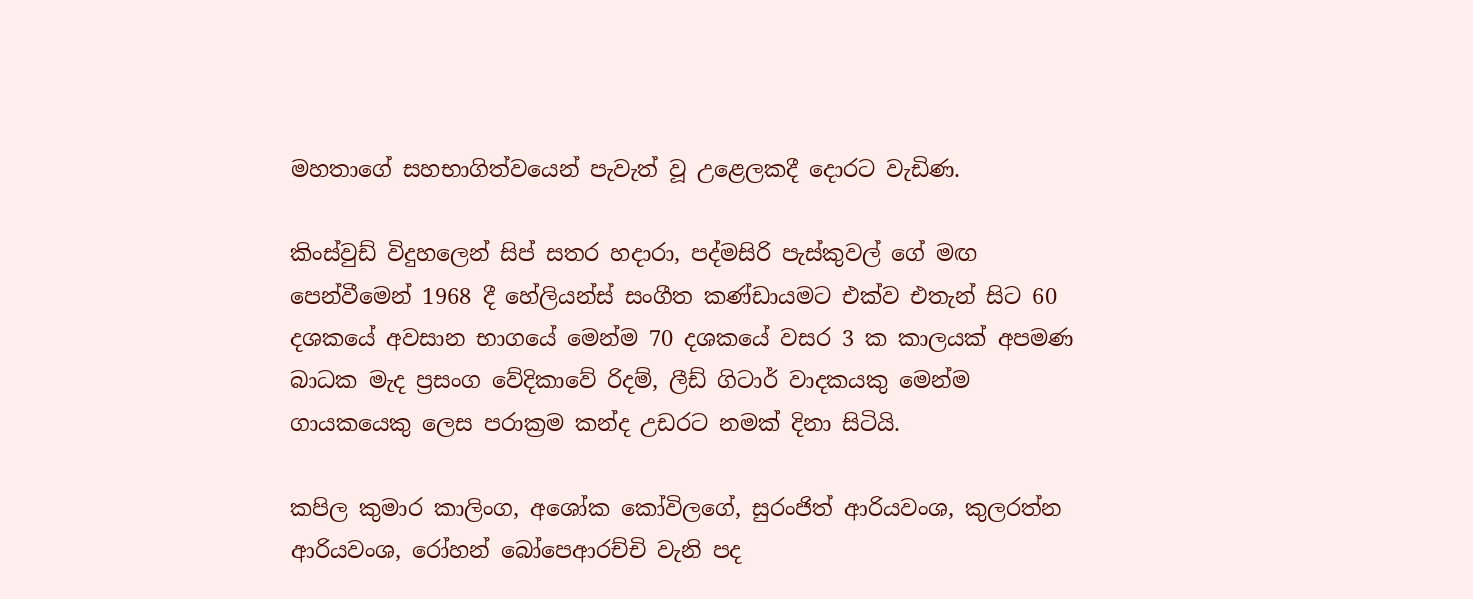මහතාගේ සහභාගිත්වයෙන් පැවැත් වූ උළෙලකදී දොරට වැඩිණ.

කිංස්වුඩ් විදුහලෙන් සිප් සතර හදාරා, පද්මසිරි පැස්කුවල් ගේ මඟ පෙන්වීමෙන් 1968 දී හේලියන්ස් සංගීත කණ්ඩායමට එක්ව එතැන් සිට 60 දශකයේ අවසාන භාගයේ මෙන්ම 70 දශකයේ වසර 3 ක කාලයක් අපමණ බාධක මැද ප්‍රසංග වේදිකාවේ රිදම්, ලීඩ් ගිටාර් වාදකයකු මෙන්ම ගායකයෙකු ලෙස පරාක්‍රම කන්ද උඩරට නමක් දිනා සිටියි.

කපිල කුමාර කාලිංග, අශෝක කෝවිලගේ, සුරංජිත් ආරියවංශ, කුලරත්න ආරියවංශ, රෝහන් බෝපෙආරච්චි වැනි පද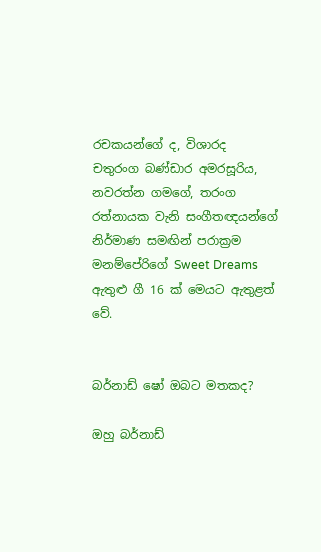රචකයන්ගේ ද, විශාරද චතුරංග බණ්ඩාර අමරසූරිය, නවරත්න ගමගේ, තරංග රත්නායක වැනි සංගීතඥයන්ගේ නිර්මාණ සමඟින් පරාක්‍රම මනම්පේරිගේ Sweet Dreams ඇතුළු ගී 16 ක් මෙයට ඇතුළත් වේ.


බර්නාඩ් ෂෝ ඔබට මතකද?

ඔහු බර්නාඩ්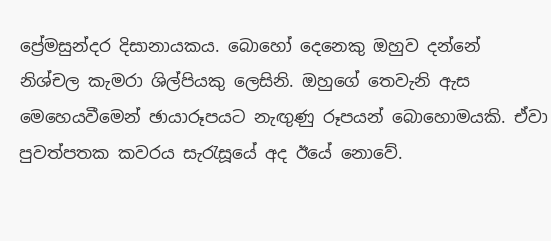ප්‍රේමසුන්දර දිසානායකය. බොහෝ දෙනෙකු ඔහුව දන්නේ නිශ්චල කැමරා ශිල්පියකු ලෙසිනි. ඔහුගේ තෙවැනි ඇස මෙහෙයවීමෙන් ඡායාරූපයට නැඟුණු රූපයන් බොහොමයකි. ඒවා පුවත්පතක කවරය සැරැසූයේ අද ඊයේ නොවේ.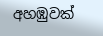අහඹුවක්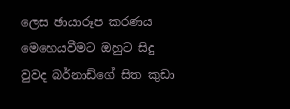ලෙස ඡායාරූප කරණය මෙහෙයවීමට ඔහුට සිදු වුවද බර්නාඩ්ගේ සිත කුඩා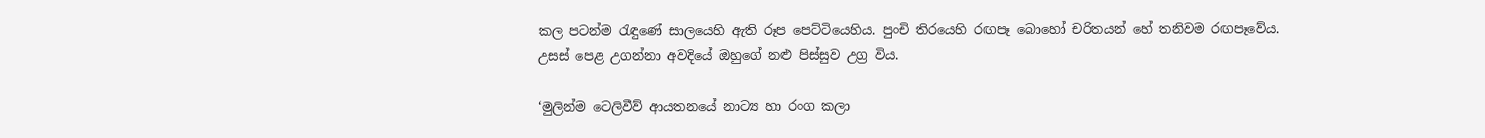කල පටන්ම රැඳුණේ සාලයෙහි ඇති රූප පෙට්ටියෙහිය. පුංචි තිරයෙහි රඟපෑ බොහෝ චරිතයන් හේ තනිවම රඟපෑවේය. උසස් පෙළ උගන්නා අවදියේ ඔහුගේ නළු පිස්සුව උග්‍ර විය.

‘මුලින්ම ටෙලිවීව් ආයතනයේ නාට්‍ය හා රංග කලා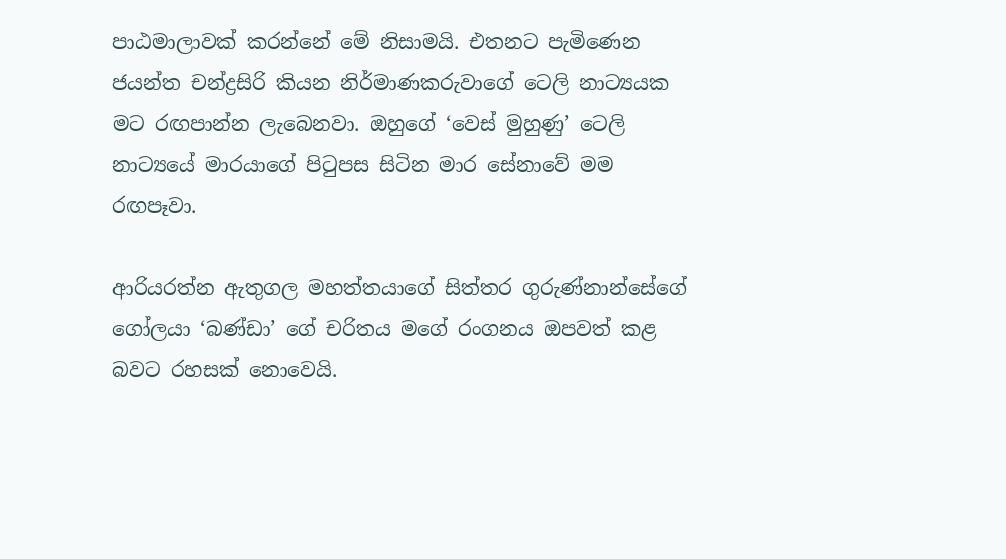පාඨමාලාවක් කරන්නේ මේ නිසාමයි. එතනට පැමිණෙන ජයන්ත චන්ද්‍රසිරි කියන නිර්මාණකරුවාගේ ටෙලි නාට්‍යයක මට රඟපාන්න ලැබෙනවා. ඔහුගේ ‘වෙස් මුහුණු’ ටෙලි නාට්‍යයේ මාරයාගේ පිටුපස සිටින මාර සේනාවේ මම රඟපෑවා.

ආරියරත්න ඇතුගල මහත්තයාගේ සිත්තර ගුරුණ්නාන්සේගේ ගෝලයා ‘බණ්ඩා’ ගේ චරිතය මගේ රංගනය ඔපවත් කළ බවට රහසක් නොවෙයි.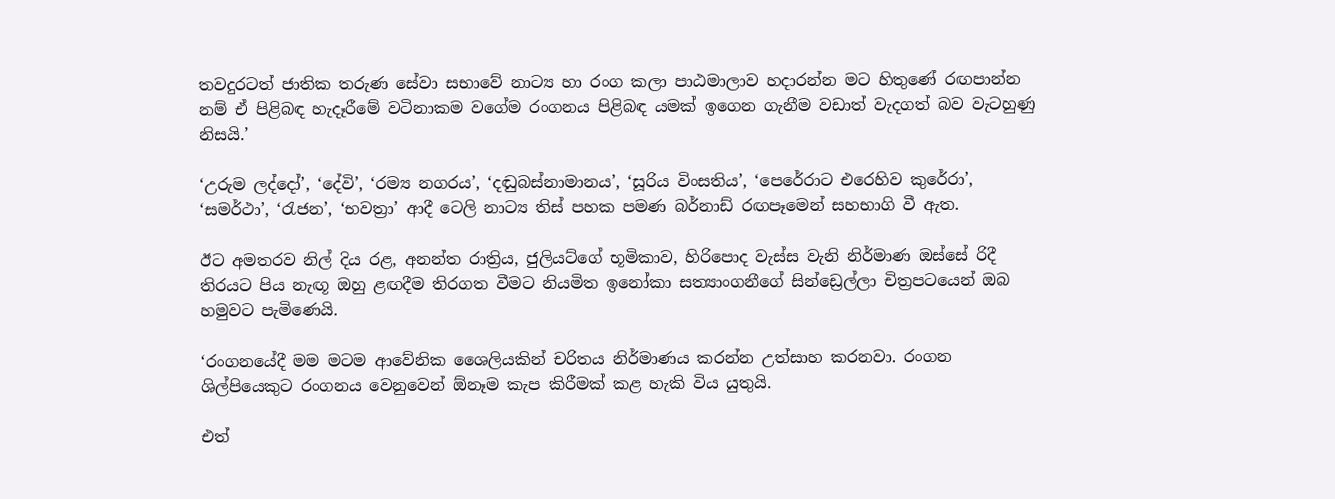තවදුරටත් ජාතික තරුණ සේවා සභාවේ නාට්‍ය හා රංග කලා පාඨමාලාව හදාරන්න මට හිතුණේ රඟපාන්න නම් ඒ පිළිබඳ හැදෑරීමේ වටිනාකම වගේම රංගනය පිළිබඳ යමක් ඉගෙන ගැනීම වඩාත් වැදගත් බව වැටහුණු නිසයි.’

‘උරුම ලද්දෝ’, ‘දේවි’, ‘රම්‍ය නගරය’, ‘දඬුබස්නාමානය’, ‘සූරිය විංසතිය’, ‘පෙරේරාට එරෙහිව කුරේරා’, ‘සමර්ථා’, ‘රැජන’, ‘භවත්‍රා’ ආදී ටෙලි නාට්‍ය තිස් පහක පමණ බර්නාඩ් රඟපෑමෙන් සහභාගි වී ඇත.

ඊට අමතරව නිල් දිය රළ, අනන්ත රාත්‍රිය, ජුලියට්ගේ භූමිකාව, හිරිපොද වැස්ස වැනි නිර්මාණ ඔස්සේ රිදී තිරයට පිය නැඟූ ඔහු ළඟදීම තිරගත වීමට නියමිත ඉනෝකා සත්‍යාංගනීගේ සින්ඩ්‍රෙල්ලා චිත්‍රපටයෙන් ඔබ හමුවට පැමිණෙයි.

‘රංගනයේදී මම මටම ආවේනික ශෛලියකින් චරිතය නිර්මාණය කරන්න උත්සාහ කරනවා. රංගන ශිල්පියෙකුට රංගනය වෙනුවෙන් ඕනෑම කැප කිරීමක් කළ හැකි විය යුතුයි.

එත්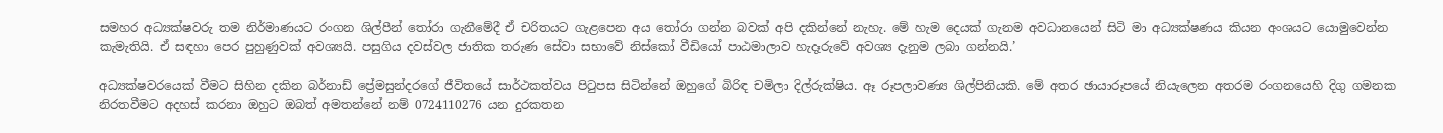සමහර අධ්‍යක්ෂවරු තම නිර්මාණයට රංගන ශිල්පීන් තෝරා ගැනීමේදී ඒ චරිතයට ගැළපෙන අය තෝරා ගන්න බවක් අපි දකින්නේ නැහැ. මේ හැම දෙයක් ගැනම අවධානයෙන් සිටි මා අධ්‍යක්ෂණය කියන අංශයට යොමුවෙන්න කැමැතියි. ඒ සඳහා පෙර පුහුණුවක් අවශ්‍යයි. පසුගිය දවස්වල ජාතික තරුණ සේවා සභාවේ නිස්කෝ වීඩියෝ පාඨමාලාව හැදෑරුවේ අවශ්‍ය දැනුම ලබා ගන්නයි.’

අධ්‍යක්ෂවරයෙක් වීමට සිහින දකින බර්නාඩ් ප්‍රේමසුන්දරගේ ජීවිතයේ සාර්ථකත්වය පිටුපස සිටින්නේ ඔහුගේ බිරිඳ චමිලා දිල්රුක්ෂිය. ඈ රූපලාවණ්‍ය ශිල්පිනියකි. මේ අතර ඡායාරූපයේ නියැලෙන අතරම රංගනයෙහි දිගු ගමනක නිරතවීමට අදහස් කරනා ඔහුට ඔබත් අමතන්නේ නම් 0724110276 යන දුරකතන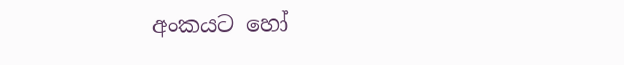අංකයට හෝ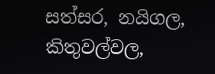සත්සර, නයිගල, කිතුවල්වල,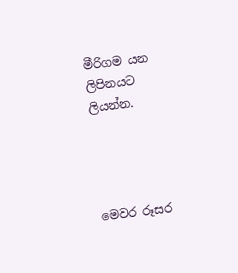මීරිගම යන ලිපිනයට ලියන්න.




මෙවර රූසර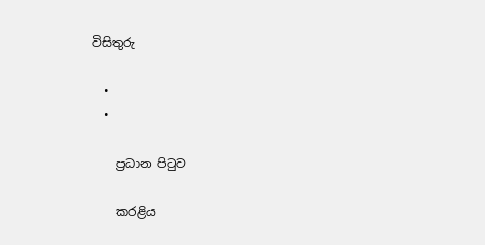විසිතුරු

  •
  •

    ප්‍රධාන පිටුව

    කරළිය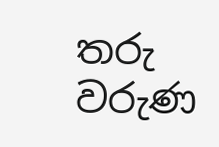තරු වරුණ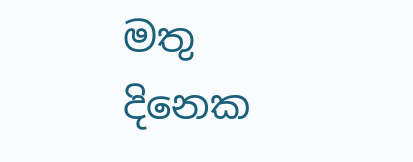මතු දිනෙක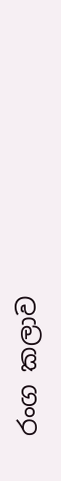රංග කලාව